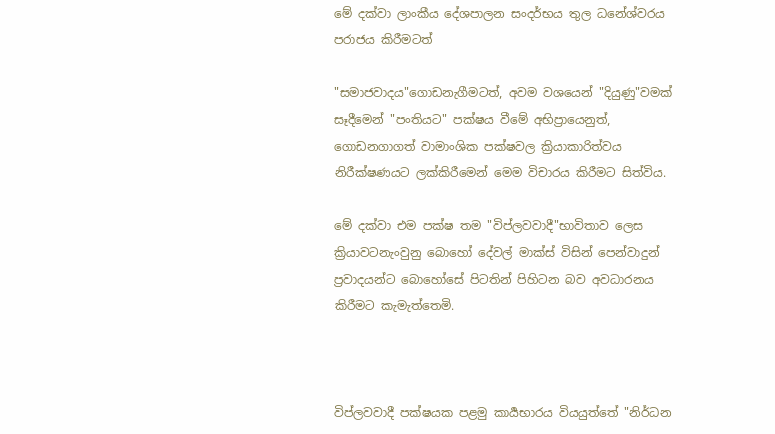මේ දක්වා ලාංකීය දේශපාලන සංදර්භය තුල ධනේශ්වරය පරාජය කිරීමටත්

"සමාජවාදය"ගොඩනැගීමටත්, අවම වශයෙන් "දියුණු"වමක් සෑදීමෙන් "පංතියට" පක්ෂය වීමේ අභිප්‍රායෙනුත්, ගොඩනගාගත් වාමාංශික පක්ෂවල ක්‍රියාකාරිත්වය නිරීක්ෂණයට ලක්කිරීමෙන් මෙම විචාරය කිරීමට සිත්විය.

මේ දක්වා එම පක්ෂ තම "විප්ලවවාදී"භාවිතාව ලෙස ක්‍රියාවටනැංවුනු බොහෝ දේවල් මාක්ස් විසින් පෙන්වාදුන් ප්‍රවාදයන්ට බොහෝසේ පිටතින් පිහිටන බව අවධාරනය කිරීමට කැමැත්තෙමි.



විප්ලවවාදී පක්ෂයක පළමු කාර්‍යභාරය වියයුත්තේ "නිර්ධන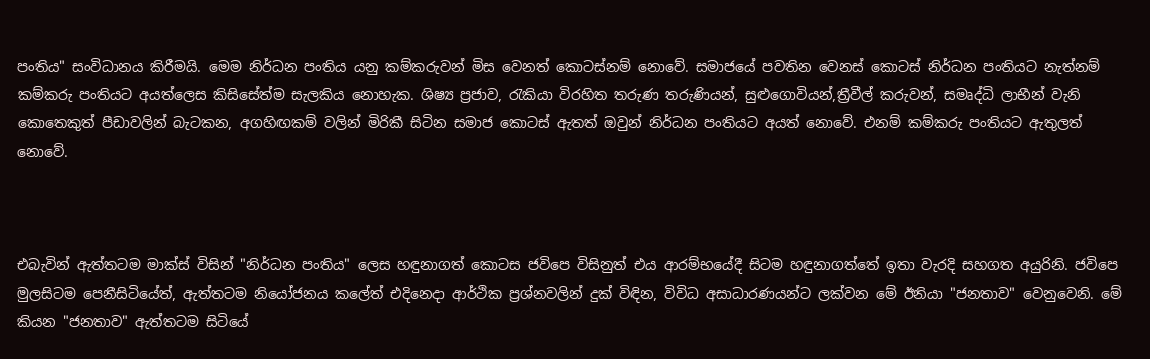පංතිය" සංවිධානය කිරීමයි. මෙම නිර්ධන පංතිය යනු කම්කරුවන් මිස වෙනත් කොටස්නම් නොවේ. සමාජයේ පවතින වෙනස් කොටස් නිර්ධන පංතියට නැත්නම් කම්කරු පංතියට අයත්ලෙස කිසිසේත්ම සැලකිය නොහැක. ශිෂ්‍ය ප්‍රජාව, රැකියා විරහිත තරුණ තරුණියන්, සුළුගොවියන්,ත්‍රීවීල් කරුවන්, සමෘද්ධි ලාභීන් වැනි කොතෙකුත් පීඩාවලින් බැටකන, අගහිඟකම් වලින් මිරිකී සිටින සමාජ කොටස් ඇතත් ඔවුන් නිර්ධන පංතියට අයත් නොවේ. එනම් කම්කරු පංතියට ඇතුලත් නොවේ.



එබැවින් ඇත්තටම මාක්ස් විසින් "නිර්ධන පංතිය" ලෙස හඳුනාගත් කොටස ජවිපෙ විසිනුත් එය ආරම්භයේදී සිටම හඳුනාගත්තේ ඉතා වැරදි සහගත අයුරිනි. ජවිපෙ මුලසිටම පෙනීසිටියේත්, ඇත්තටම නියෝජනය කලේත් එදිනෙදා ආර්ථික ප්‍රශ්නවලින් දුක් විඳින, විවිධ අසාධාරණයන්ට ලක්වන මේ ඊනියා "ජනතාව" වෙනුවෙනි. මේ කියන "ජනතාව" ඇත්තටම සිටියේ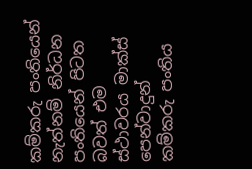කම්කරු පංතියෙන් නැත්නම් නිර්ධන පංතියෙන් පිටත බවත් එම ස්ථාවරය මාක්ස් පෙන්වාදුන් කම්කරු පංතිය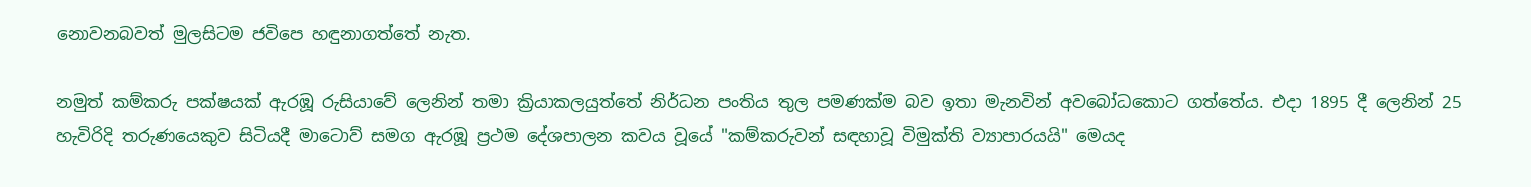නොවනබවත් මුලසිටම ජවිපෙ හඳුනාගත්තේ නැත.

නමුත් කම්කරු පක්ෂයක් ඇරඹූ රුසියාවේ ලෙනින් තමා ක්‍රියාකලයුත්තේ නිර්ධන පංතිය තුල පමණක්ම බව ඉතා මැනවින් අවබෝධකොට ගත්තේය. එදා 1895 දී ලෙනින් 25 හැවිරිදි තරුණයෙකුව සිටියදී මාටොව් සමග ඇරඹූ ප්‍රථම දේශපාලන කවය වූයේ "කම්කරුවන් සඳහාවූ විමුක්ති ව්‍යාපාරයයි" මෙයද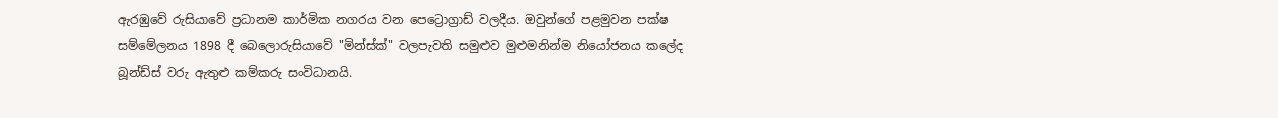ඇරඹුවේ රුසියාවේ ප්‍රධානම කාර්මික නගරය වන පෙට්‍රොග්‍රාඩ් වලදීය. ඔවුන්ගේ පළමුවන පක්ෂ සම්මේලනය 1898 දී බෙලොරුසියාවේ "මින්ස්ක්" වලපැවති සමුළුව මුළුමනින්ම නියෝජනය කලේද බූන්ඩ්ස් වරු ඇතුළු කම්කරු සංවිධානයි.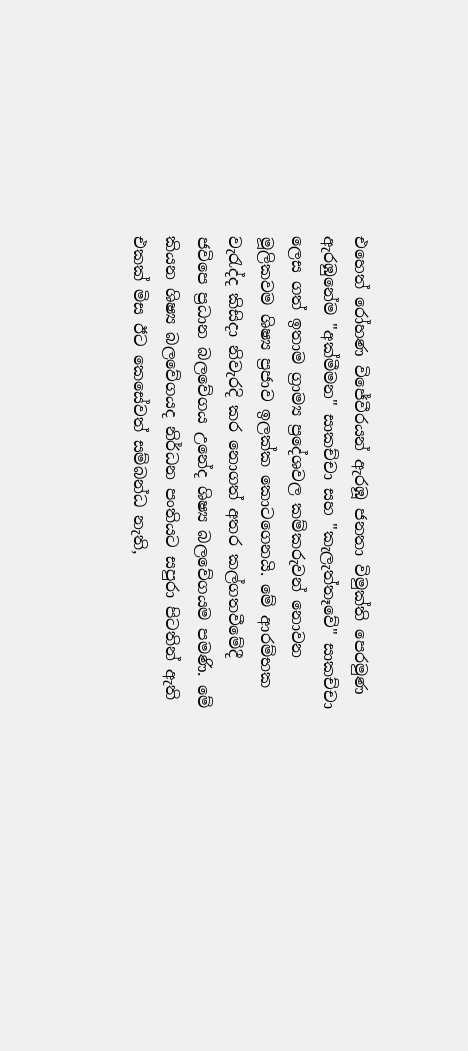එහෙත් රෝහණ විජේවීරයන් ඇරඹූ ජනතා විමුක්ති පෙරමුණ ඇරඹුනේම "අක්මීමන" සාකච්චා සහ "කැලැත්තෑවේ" සාකච්චා ලෙස ගත් ඉතාම ග්‍රාම්‍ය ප්‍රදේශවල කම්කරුවන් නොවන මූලිකවම ශිෂ්‍ය ප්‍රජාව ඉලක්ක කොටගෙනයි. මේ ආරම්භක වැරැද්ද කිසිදා නිවැරදි කර නොගත් අතර කල්‍ගතවීමේදී ජවිපෙ ප්‍රධාන බලවේගය උනේද ශිෂ්‍ය බලවේගයම පමණි. මේ කියන ශිෂ්‍ය බලවේගයද නිර්ධන පංතියට සපුරා පිටතින් ඇති එකක් මිස ඊට කෙසේවත් සම්බන්ධ නැති,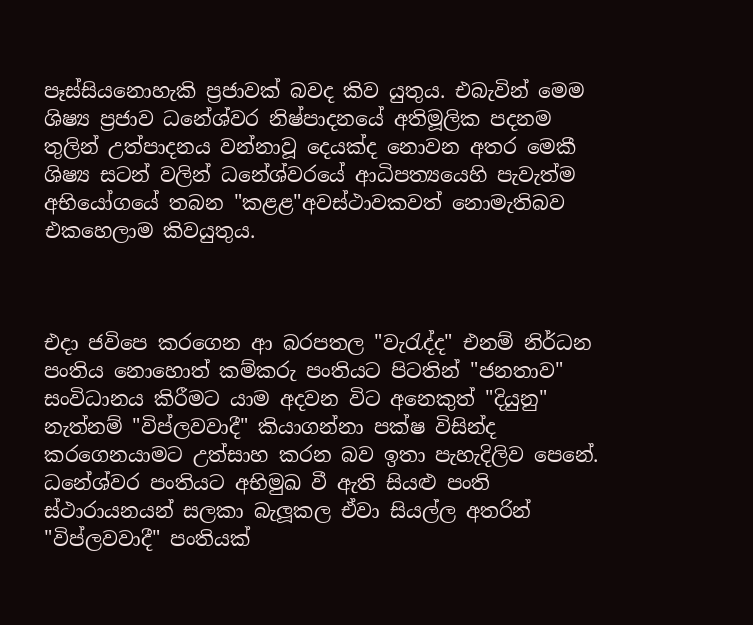පෑස්සියනොහැකි ප්‍රජාවක් බවද කිව යුතුය. එබැවින් මෙම ශිෂ්‍ය ප්‍රජාව ධනේශ්වර නිෂ්පාදනයේ අතිමූලික පදනම තුලින් උත්පාදනය වන්නාවූ දෙයක්ද නොවන අතර මෙකී ශිෂ්‍ය සටන් වලින් ධනේශ්වරයේ ආධිපත්‍යයෙහි පැවැත්ම අභියෝගයේ තබන "කළළ"අවස්ථාවකවත් නොමැතිබව එකහෙලාම කිවයුතුය.



එදා ජවිපෙ කරගෙන ආ බරපතල "වැරැද්ද" එනම් නිර්ධන පංතිය නොහොත් කම්කරු පංතියට පිටතින් "ජනතාව" සංවිධානය කිරීමට යාම අදවන විට අනෙකුත් "දියුනු" නැත්නම් "විප්ලවවාදී" කියාගන්නා පක්ෂ විසින්ද කරගෙනයාමට උත්සාහ කරන බව ඉතා පැහැදිලිව පෙනේ. ධනේශ්වර පංතියට අභිමුඛ වී ඇති සියළු පංති ස්ථාරායනයන් සලකා බැලූකල ඒවා සියල්ල අතරින් "විප්ලවවාදී" පංතියක්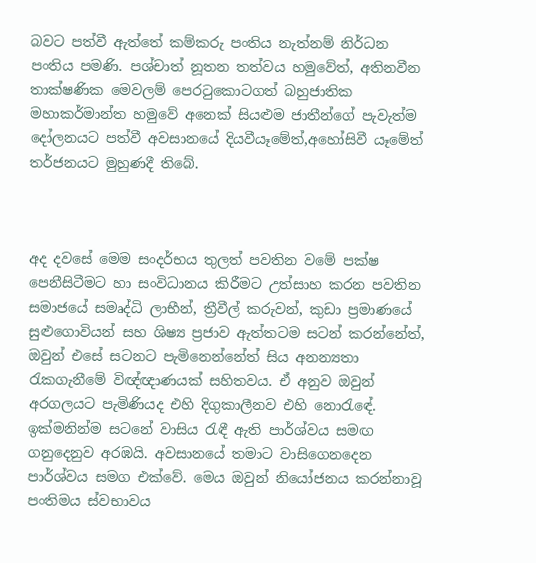බවට පත්වී ඇත්තේ කම්කරු පංතිය නැත්නම් නිර්ධන පංතිය පමණි. පශ්චාත් නූතන තත්වය හමුවේත්, අතිනවීන තාක්ෂණික මෙවලම් පෙරටුකොටගත් බහුජාතික මහාකර්මාන්ත හමුවේ අනෙක් සියළුම ජාතීන්ගේ පැවැත්ම දෝලනයට පත්වී අවසානයේ දියවීයෑමේත්,අහෝසිවී යෑමේත් තර්ජනයට මුහුණදී තිබේ.



අද දවසේ මෙම සංදර්භය තුලත් පවතින වමේ පක්ෂ පෙනීසිටීමට හා සංවිධානය කිරීමට උත්සාහ කරන පවතින සමාජයේ සමෘද්ධි ලාභීන්, ත්‍රීවීල් කරුවන්, කුඩා ප්‍රමාණයේ සුළුගොවියන් සහ ශිෂ්‍ය ප්‍රජාව ඇත්තටම සටන් කරන්නේත්, ඔවුන් එසේ සටනට පැමිනෙන්නේත් සිය අනන්‍යතා රැකගැනීමේ විඥ්ඥාණයක් සහිතවය. ඒ අනුව ඔවුන් අරගලයට පැමිණියද එහි දිගුකාලීනව එහි නොරැඳේ. ඉක්මනින්ම සටනේ වාසිය රැඳී ඇති පාර්ශ්වය සමඟ ගනුදෙනුව අරඹයි. අවසානයේ තමාට වාසිගෙනදෙන පාර්ශ්වය සමග එක්වේ. මෙය ඔවුන් නියෝජනය කරන්නාවූ පංතිමය ස්වභාවය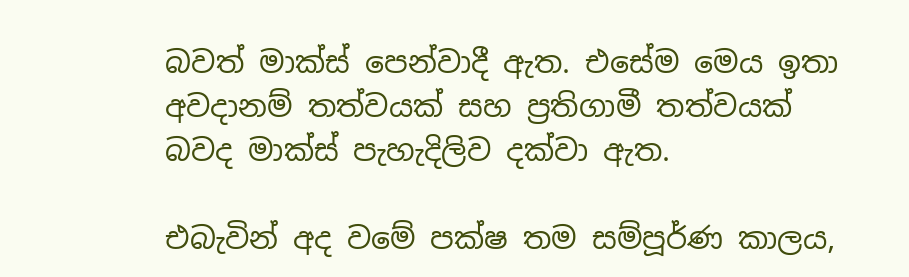බවත් මාක්ස් පෙන්වාදී ඇත. එසේම මෙය ඉතා අවදානම් තත්වයක් සහ ප්‍රතිගාමී තත්වයක් බවද මාක්ස් පැහැදිලිව දක්වා ඇත.

එබැවින් අද වමේ පක්ෂ තම සම්පූර්ණ කාලය,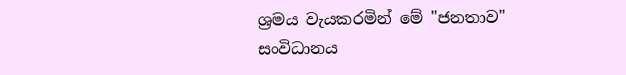ශ්‍රමය වැයකරමින් මේ "ජනතාව" සංවිධානය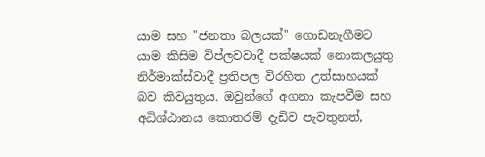යාම සහ "ජනතා බලයක්" ගොඩනැගීමට යාම කිසිම විප්ලවවාදී පක්ෂයක් නොකලයුතු නිර්මාක්ස්වාදී ප්‍රතිපල විරහිත උත්සාහයක් බව කිවයුතුය. ඔවුන්ගේ අගනා කැපවීම සහ අධිශ්ඨානය කොතරම් දැඩිව පැවතුනත්,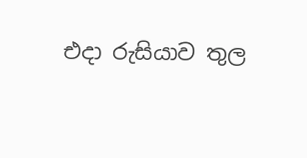එදා රුසියාව තුල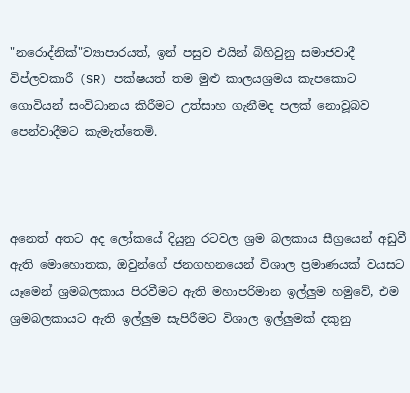"නරොද්නික්"ව්‍යාපාරයත්, ඉන් පසුව එයින් බිහිවුනු සමාජවාදී විප්ලවකාරී (SR) පක්ෂයත් තම මුළු කාලයශ්‍රමය කැපකොට ගොවියන් සංවිධානය කිරීමට උත්සාහ ගැනීමද පලක් නොවූබව පෙන්වාදීමට කැමැත්තෙමි.



අනෙත් අතට අද ලෝකයේ දියුනු රටවල ශ්‍රම බලකාය සීග්‍රයෙන් අඩුවී ඇති මොහොතක, ඔවුන්ගේ ජනගහනයෙන් විශාල ප්‍රමාණයක් වයසට යෑමෙන් ශ්‍රමබලකාය පිරවීමට ඇති මහාපරිමාන ඉල්ලුම හමුවේ, එම ශ්‍රමබලකායට ඇති ඉල්ලුම සැපිරීමට විශාල ඉල්ලුමක් දකුනු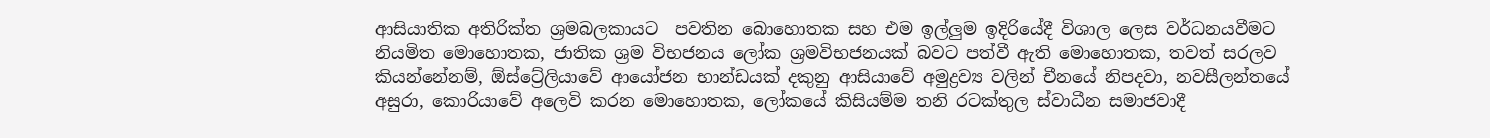ආසියාතික අතිරික්ත ශ්‍රමබලකායට  පවතින බොහොතක සහ එම ඉල්ලුම ඉදිරියේදී විශාල ලෙස වර්ධනයවීමට නියමිත මොහොතක, ජාතික ශ්‍රම විභජනය ලෝක ශ්‍රමවිභජනයක් බවට පත්වී ඇති මොහොතක, තවත් සරලව කියන්නේනම්, ඕස්ට්‍රේලියාවේ ආයෝජන භාන්ඩයක් දකුනු ආසියාවේ අමුද්‍රව්‍ය වලින් චීනයේ නිපදවා, නවසීලන්තයේ අසුරා, කොරියාවේ අලෙවි කරන මොහොතක, ලෝකයේ කිසියම්ම තනි රටක්තුල ස්වාධීන සමාජවාදී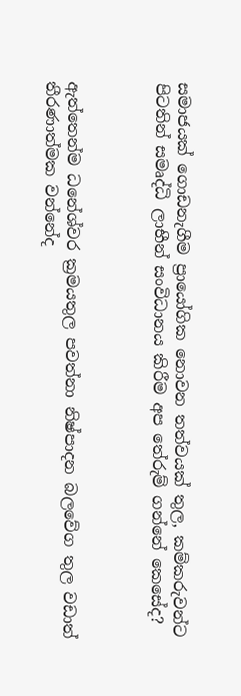සමාජයක් ගොඩනැගීම ප්‍රායෝගික නොවන තත්වයක් තුල, කම්කරුවන්ට පිටතින් සමෘද්ධි ලාභීන් සංවිධානය කිරීම අප තේරුම් ගන්නේ කෙසේද?



ඇත්තෙන්ම ධනේශ්වර ක්‍රමයතුල පවත්නා නිෂ්පාදන බලවේග තුල වඩාත් තීරණාත්මක වන්නේද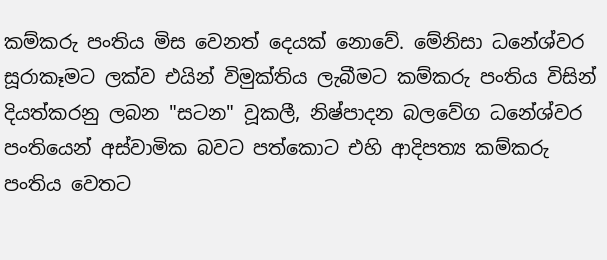කම්කරු පංතිය මිස වෙනත් දෙයක් නොවේ. මේනිසා ධනේශ්වර සූරාකෑමට ලක්ව එයින් විමුක්තිය ලැබීමට කම්කරු පංතිය විසින් දියත්කරනු ලබන "සටන" වූකලී, නිෂ්පාදන බලවේග ධනේශ්වර පංතියෙන් අස්වාමික බවට පත්කොට එහි ආදිපත්‍ය කම්කරු පංතිය වෙතට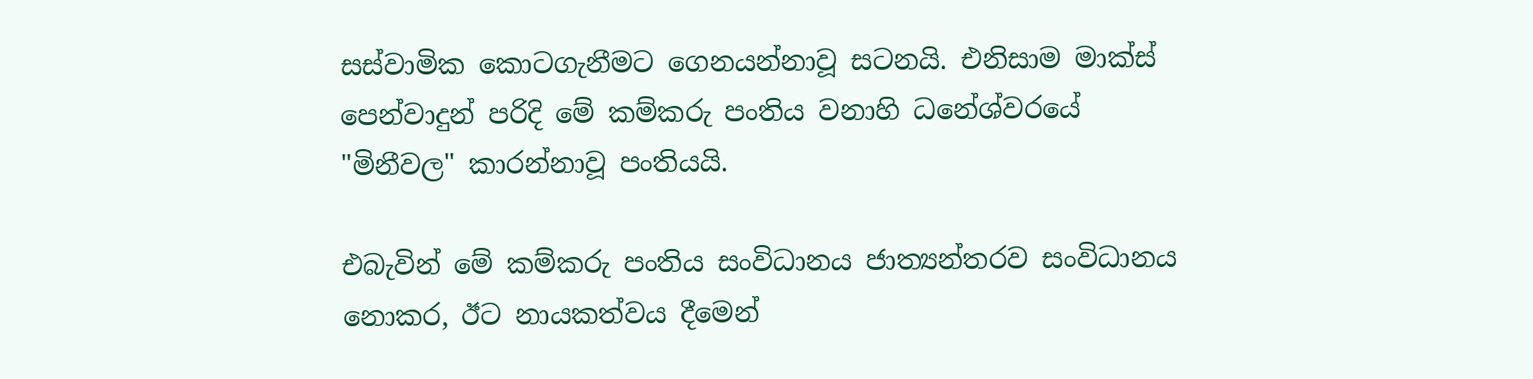සස්වාමික කොටගැනීමට ගෙනයන්නාවූ සටනයි. එනිසාම මාක්ස් පෙන්වාදුන් පරිදි මේ කම්කරු පංතිය වනාහි ධනේශ්වරයේ "මිනීවල" කාරන්නාවූ පංතියයි.

එබැවින් මේ කම්කරු පංතිය සංවිධානය ජාත්‍යන්තරව සංවිධානය නොකර, ඊට නායකත්වය දීමෙන්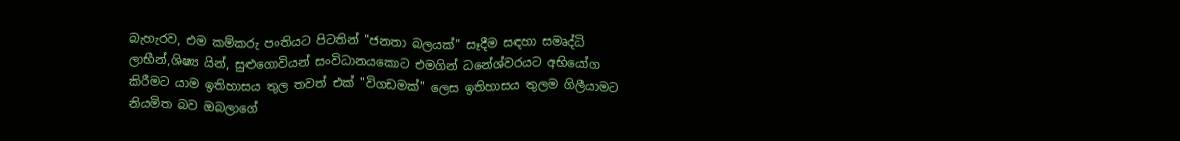බැහැරව, එම කම්කරු පංතියට පිටතින් "ජනතා බලයක්" සෑදීම සඳහා සමෘද්ධි ලාභීන්,ශිෂ්‍ය යින්, සුළුගොවියන් සංවිධානයකොට එමගින් ධනේශ්වරයට අභියෝග කිරීමට යාම ඉතිහාසය තුල තවත් එක් "විගඩමක්" ලෙස ඉතිහාසය තුලම ගිලීයාමට නියමිත බව ඔබලාගේ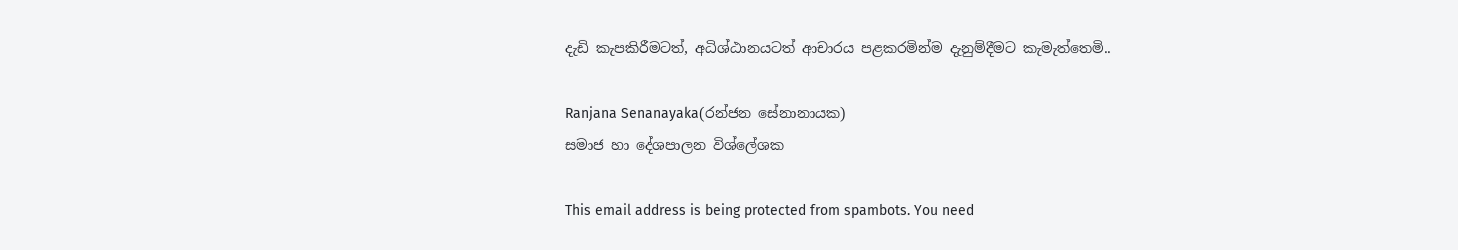දැඩි කැපකිරීමටත්, අධිශ්ඨානයටත් ආචාරය පළකරමින්ම දැනුම්දීමට කැමැත්තෙමි..

Ranjana Senanayaka(රන්ජන සේනානායක)
සමාජ හා දේශපාලන විශ්ලේශක

This email address is being protected from spambots. You need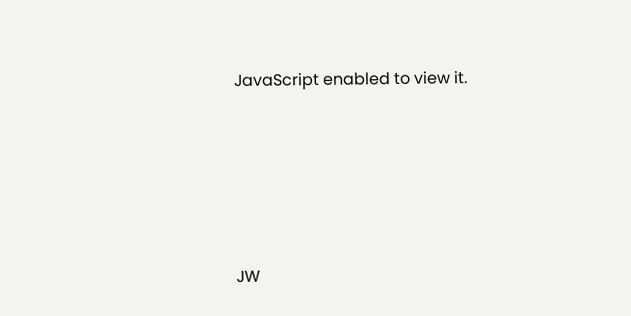JavaScript enabled to view it.





JW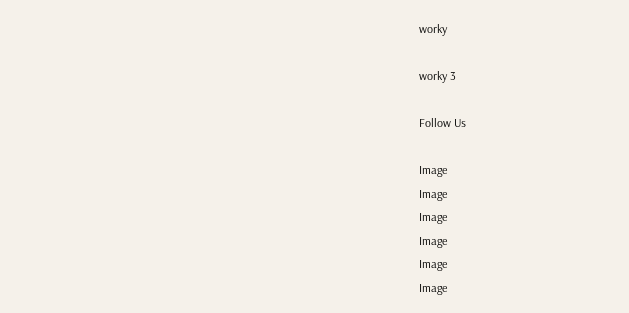worky

worky 3

Follow Us

Image
Image
Image
Image
Image
Image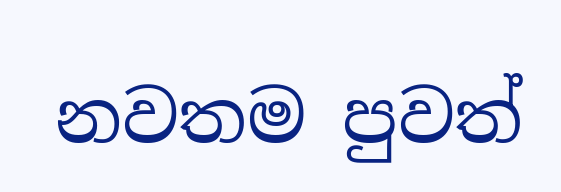නවතම පුවත්